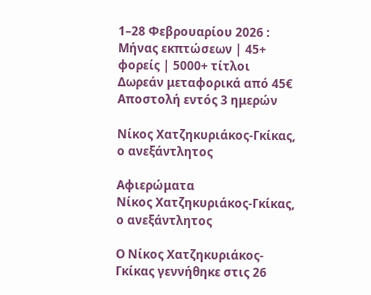1–28 Φεβρουαρίου 2026 : Μήνας εκπτώσεων | 45+ φορείς | 5000+ τίτλοι
Δωρεάν μεταφορικά από 45€
Αποστολή εντός 3 ημερών

Νίκος Χατζηκυριάκος-Γκίκας, ο ανεξάντλητος

Αφιερώματα
Νίκος Χατζηκυριάκος-Γκίκας, ο ανεξάντλητος

Ο Νίκος Χατζηκυριάκος-Γκίκας γεννήθηκε στις 26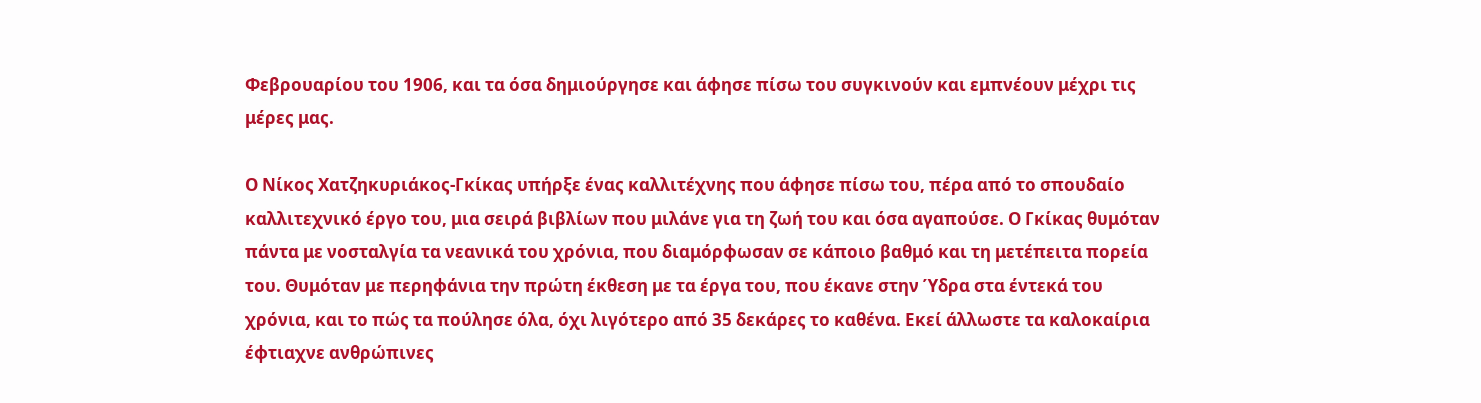Φεβρουαρίου του 1906, και τα όσα δημιούργησε και άφησε πίσω του συγκινούν και εμπνέουν μέχρι τις μέρες μας.

Ο Νίκος Χατζηκυριάκος-Γκίκας υπήρξε ένας καλλιτέχνης που άφησε πίσω του, πέρα από το σπουδαίο καλλιτεχνικό έργο του, μια σειρά βιβλίων που μιλάνε για τη ζωή του και όσα αγαπούσε. Ο Γκίκας θυμόταν πάντα με νοσταλγία τα νεανικά του χρόνια, που διαμόρφωσαν σε κάποιο βαθμό και τη μετέπειτα πορεία του. Θυμόταν με περηφάνια την πρώτη έκθεση με τα έργα του, που έκανε στην Ύδρα στα έντεκά του χρόνια, και το πώς τα πούλησε όλα, όχι λιγότερο από 35 δεκάρες το καθένα. Εκεί άλλωστε τα καλοκαίρια έφτιαχνε ανθρώπινες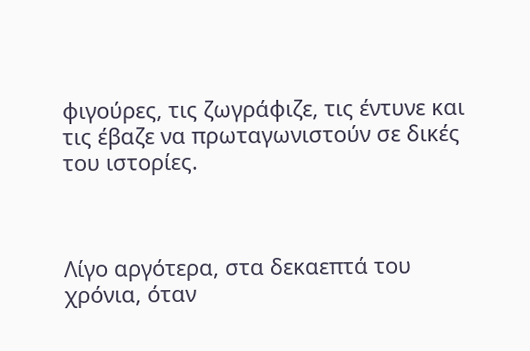φιγούρες, τις ζωγράφιζε, τις έντυνε και τις έβαζε να πρωταγωνιστούν σε δικές του ιστορίες.



Λίγο αργότερα, στα δεκαεπτά του χρόνια, όταν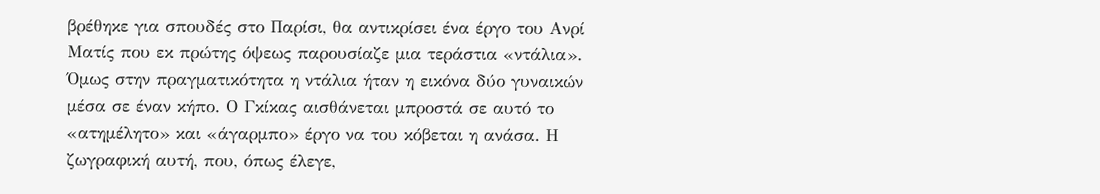βρέθηκε για σπουδές στο Παρίσι, θα αντικρίσει ένα έργο του Ανρί Ματίς που εκ πρώτης όψεως παρουσίαζε μια τεράστια «ντάλια». Όμως στην πραγματικότητα η ντάλια ήταν η εικόνα δύο γυναικών μέσα σε έναν κήπο. Ο Γκίκας αισθάνεται μπροστά σε αυτό το «ατημέλητο» και «άγαρμπο» έργο να του κόβεται η ανάσα. Η ζωγραφική αυτή, που, όπως έλεγε,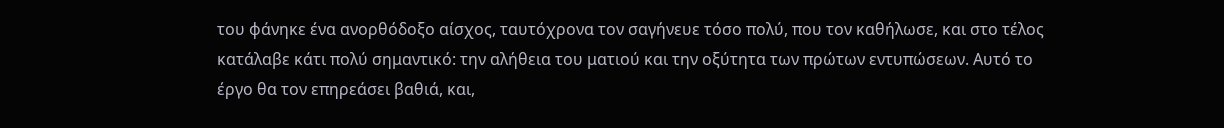του φάνηκε ένα ανορθόδοξο αίσχος, ταυτόχρονα τον σαγήνευε τόσο πολύ, που τον καθήλωσε, και στο τέλος κατάλαβε κάτι πολύ σημαντικό: την αλήθεια του ματιού και την οξύτητα των πρώτων εντυπώσεων. Αυτό το έργο θα τον επηρεάσει βαθιά, και,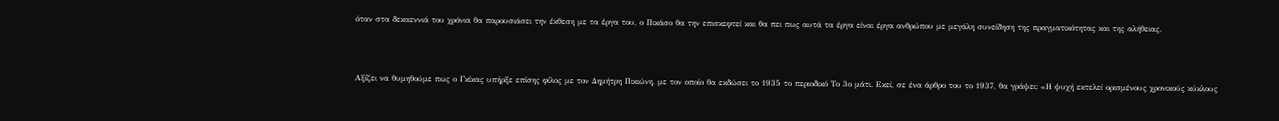όταν στα δεκαεννιά του χρόνια θα παρουσιάσει την έκθεση με τα έργα του, ο Πικάσο θα την επισκεφτεί και θα πει πως αυτά τα έργα είναι έργα ανθρώπου με μεγάλη συνείδηση της πραγματικότητας και της αλήθειας.



Αξίζει να θυμηθούμε πως ο Γκίκας υπήρξε επίσης φίλος με τον Δημήτρη Πικιώνη, με τον οποίο θα εκδώσει το 1935 το περιοδικό Το 3ο μάτι. Εκεί, σε ένα άρθρο του το 1937, θα γράψει: «Η ψυχή εκτελεί ορισμένους χρονικούς κύκλους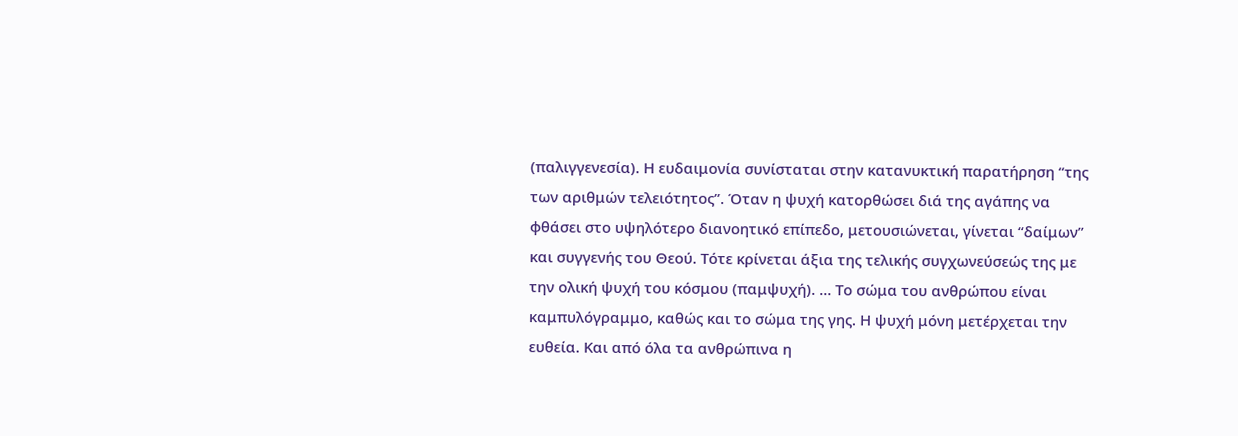(παλιγγενεσία). Η ευδαιμονία συνίσταται στην κατανυκτική παρατήρηση “της των αριθμών τελειότητος”. Όταν η ψυχή κατορθώσει διά της αγάπης να φθάσει στο υψηλότερο διανοητικό επίπεδο, μετουσιώνεται, γίνεται “δαίμων” και συγγενής του Θεού. Τότε κρίνεται άξια της τελικής συγχωνεύσεώς της με την ολική ψυχή του κόσμου (παμψυχή). … Το σώμα του ανθρώπου είναι καμπυλόγραμμο, καθώς και το σώμα της γης. Η ψυχή μόνη μετέρχεται την ευθεία. Και από όλα τα ανθρώπινα η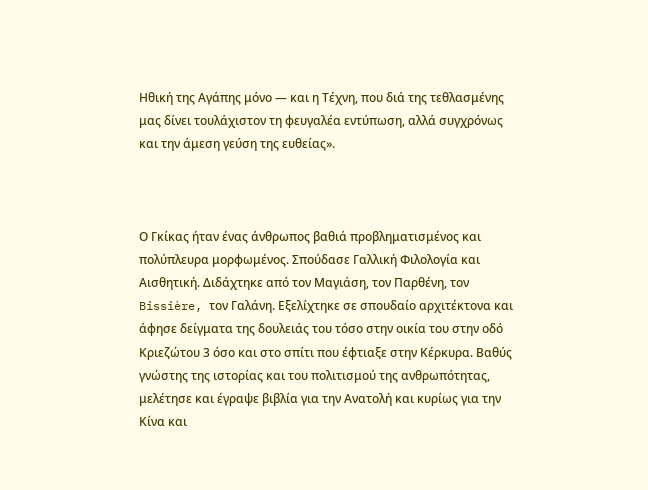Ηθική της Αγάπης μόνο — και η Τέχνη, που διά της τεθλασμένης μας δίνει τουλάχιστον τη φευγαλέα εντύπωση, αλλά συγχρόνως και την άμεση γεύση της ευθείας».



Ο Γκίκας ήταν ένας άνθρωπος βαθιά προβληματισμένος και πολύπλευρα μορφωμένος. Σπούδασε Γαλλική Φιλολογία και Αισθητική. Διδάχτηκε από τον Μαγιάση, τον Παρθένη, τον Bissière, τον Γαλάνη. Εξελίχτηκε σε σπουδαίο αρχιτέκτονα και άφησε δείγματα της δουλειάς του τόσο στην οικία του στην οδό Κριεζώτου 3 όσο και στο σπίτι που έφτιαξε στην Κέρκυρα. Βαθύς γνώστης της ιστορίας και του πολιτισμού της ανθρωπότητας, μελέτησε και έγραψε βιβλία για την Ανατολή και κυρίως για την Κίνα και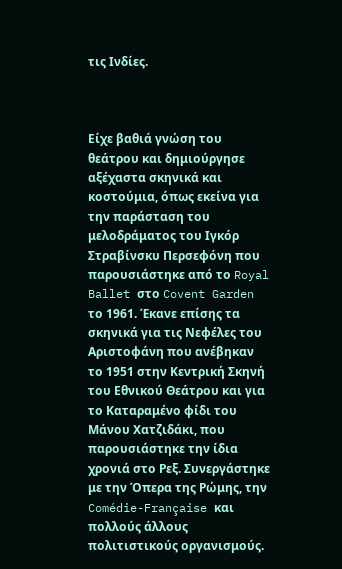τις Ινδίες.



Είχε βαθιά γνώση του θεάτρου και δημιούργησε αξέχαστα σκηνικά και κοστούμια, όπως εκείνα για την παράσταση του μελοδράματος του Ιγκόρ Στραβίνσκυ Περσεφόνη που παρουσιάστηκε από το Royal Ballet στο Covent Garden το 1961. Έκανε επίσης τα σκηνικά για τις Νεφέλες του Αριστοφάνη που ανέβηκαν το 1951 στην Κεντρική Σκηνή του Εθνικού Θεάτρου και για το Καταραμένο φίδι του Μάνου Χατζιδάκι, που παρουσιάστηκε την ίδια χρονιά στο Ρεξ. Συνεργάστηκε με την Όπερα της Ρώμης, την Comédie-Française και πολλούς άλλους πολιτιστικούς οργανισμούς.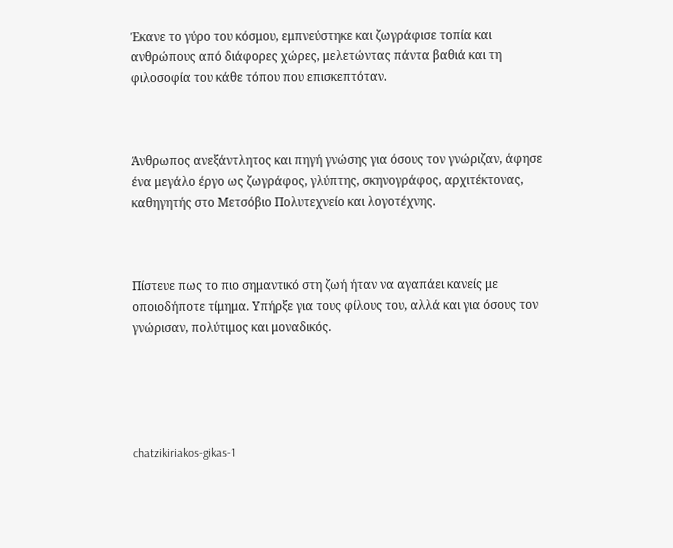Έκανε το γύρο του κόσμου, εμπνεύστηκε και ζωγράφισε τοπία και ανθρώπους από διάφορες χώρες, μελετώντας πάντα βαθιά και τη φιλοσοφία του κάθε τόπου που επισκεπτόταν.



Άνθρωπος ανεξάντλητος και πηγή γνώσης για όσους τον γνώριζαν, άφησε ένα μεγάλο έργο ως ζωγράφος, γλύπτης, σκηνογράφος, αρχιτέκτονας, καθηγητής στο Μετσόβιο Πολυτεχνείο και λογοτέχνης.



Πίστευε πως το πιο σημαντικό στη ζωή ήταν να αγαπάει κανείς με οποιοδήποτε τίμημα. Υπήρξε για τους φίλους του, αλλά και για όσους τον γνώρισαν, πολύτιμος και μοναδικός.





chatzikiriakos-gikas-1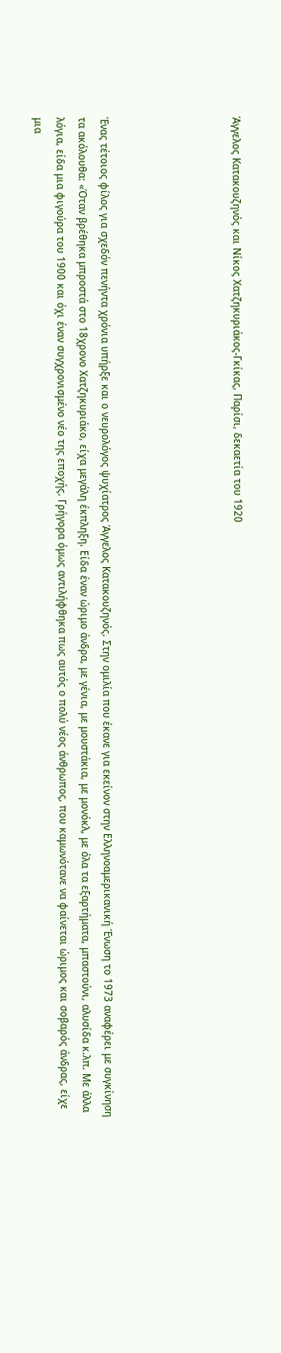Άγγελος Κατακουζηνός και Νίκος Χατζηκυριάκος-Γκίκας, Παρίσι, δεκαετία του 1920





Ένας τέτοιος φίλος για σχεδόν πενήντα χρόνια υπήρξε και ο νευρολόγος ψυχίατρος Άγγελος Κατακουζηνός. Στην ομιλία που έκανε για εκείνον στην Ελληνοαμερικανική Ένωση το 1973 αναφέρει με συγκίνηση τα ακόλουθα: «Όταν βρέθηκα μπροστά στο 18χρονο Χατζηκυριάκο, είχα μεγάλη έκπληξη. Είδα έναν ώριμο άνδρα, με γένια, με μουστάκια, με μονόκλ, με όλα τα εξαρτήματα, μπαστούνι, αλυσίδα κ.λπ. Με άλλα λόγια, είδα μια φιγούρα του 1900 και όχι έναν συγχρονισμένο νέο της εποχής. Γρήγορα όμως αντιλήφθηκα πως αυτός ο πολύ νέος άνθρωπος, που καμωνότανε να φαίνεται ώριμος και σοβαρός άνδρας, είχε μια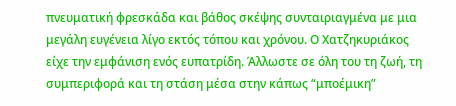πνευματική φρεσκάδα και βάθος σκέψης συνταιριαγμένα με μια μεγάλη ευγένεια λίγο εκτός τόπου και χρόνου. Ο Χατζηκυριάκος είχε την εμφάνιση ενός ευπατρίδη. Άλλωστε σε όλη του τη ζωή, τη συμπεριφορά και τη στάση μέσα στην κάπως “μποέμικη”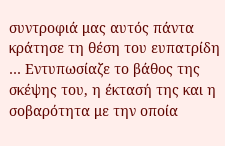συντροφιά μας αυτός πάντα κράτησε τη θέση του ευπατρίδη … Εντυπωσίαζε το βάθος της σκέψης του, η έκτασή της και η σοβαρότητα με την οποία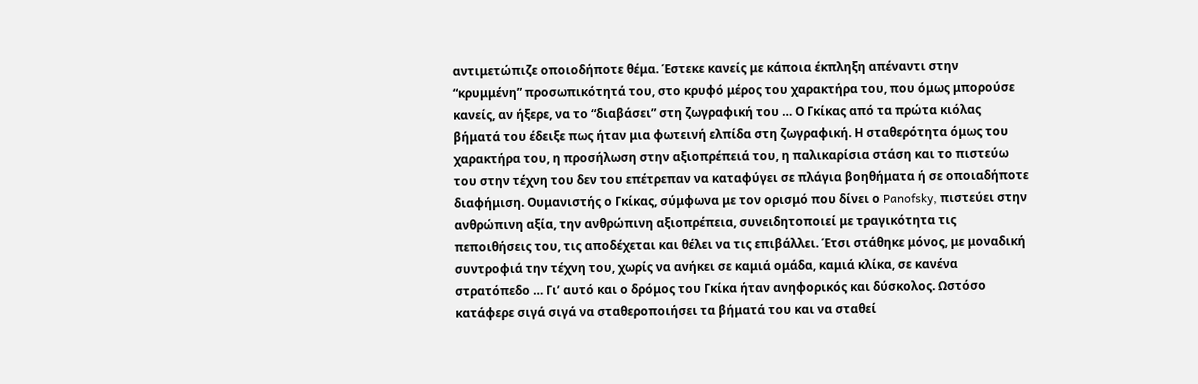αντιμετώπιζε οποιοδήποτε θέμα. Έστεκε κανείς με κάποια έκπληξη απέναντι στην “κρυμμένη” προσωπικότητά του, στο κρυφό μέρος του χαρακτήρα του, που όμως μπορούσε κανείς, αν ήξερε, να το “διαβάσει” στη ζωγραφική του … Ο Γκίκας από τα πρώτα κιόλας βήματά του έδειξε πως ήταν μια φωτεινή ελπίδα στη ζωγραφική. Η σταθερότητα όμως του χαρακτήρα του, η προσήλωση στην αξιοπρέπειά του, η παλικαρίσια στάση και το πιστεύω του στην τέχνη του δεν του επέτρεπαν να καταφύγει σε πλάγια βοηθήματα ή σε οποιαδήποτε διαφήμιση. Ουμανιστής ο Γκίκας, σύμφωνα με τον ορισμό που δίνει ο Panofsky, πιστεύει στην ανθρώπινη αξία, την ανθρώπινη αξιοπρέπεια, συνειδητοποιεί με τραγικότητα τις πεποιθήσεις του, τις αποδέχεται και θέλει να τις επιβάλλει. Έτσι στάθηκε μόνος, με μοναδική συντροφιά την τέχνη του, χωρίς να ανήκει σε καμιά ομάδα, καμιά κλίκα, σε κανένα στρατόπεδο … Γι’ αυτό και ο δρόμος του Γκίκα ήταν ανηφορικός και δύσκολος. Ωστόσο κατάφερε σιγά σιγά να σταθεροποιήσει τα βήματά του και να σταθεί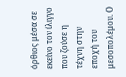όρθιος μέσα σε εκείνο τον ίλιγγο που ζούσε η τέχνη στην εποχή του μεσοπολέμου. Ο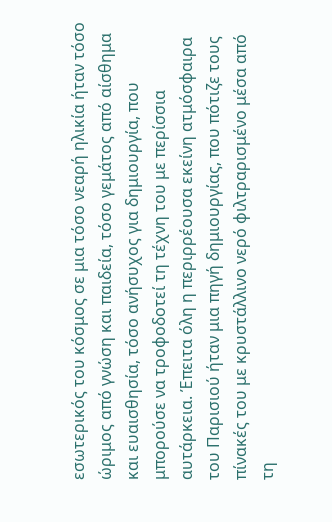εσωτερικός του κόσμος σε μια τόσο νεαρή ηλικία ήταν τόσο ώριμος από γνώση και παιδεία, τόσο γεμάτος από αίσθημα και ευαισθησία, τόσο ανήσυχος για δημιουργία, που μπορούσε να τροφοδοτεί τη τέχνη του με περίσσια αυτάρκεια. Έπειτα όλη η περιρρέουσα εκείνη ατμόσφαιρα του Παρισιού ήταν μια πηγή δημιουργίας, που πότιζε τους πίνακές του με κρυστάλλινο νερό φιλτραρισμένο μέσα από τη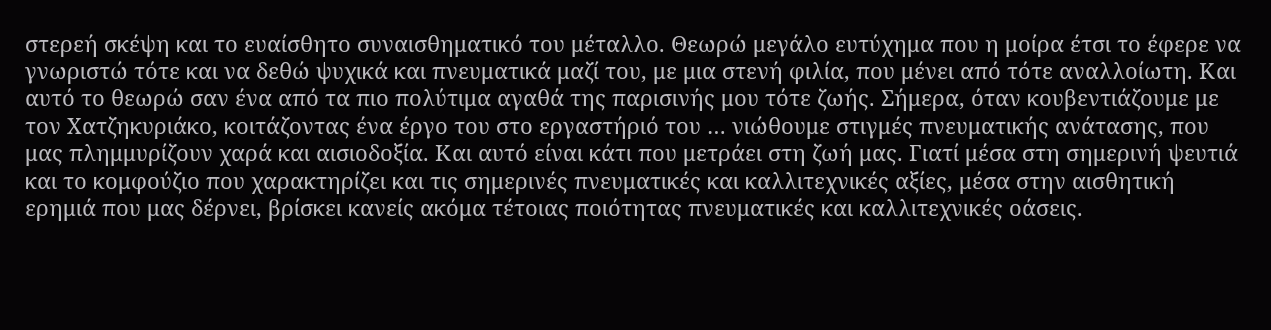στερεή σκέψη και το ευαίσθητο συναισθηματικό του μέταλλο. Θεωρώ μεγάλο ευτύχημα που η μοίρα έτσι το έφερε να γνωριστώ τότε και να δεθώ ψυχικά και πνευματικά μαζί του, με μια στενή φιλία, που μένει από τότε αναλλοίωτη. Και αυτό το θεωρώ σαν ένα από τα πιο πολύτιμα αγαθά της παρισινής μου τότε ζωής. Σήμερα, όταν κουβεντιάζουμε με τον Χατζηκυριάκο, κοιτάζοντας ένα έργο του στο εργαστήριό του … νιώθουμε στιγμές πνευματικής ανάτασης, που μας πλημμυρίζουν χαρά και αισιοδοξία. Και αυτό είναι κάτι που μετράει στη ζωή μας. Γιατί μέσα στη σημερινή ψευτιά και το κομφούζιο που χαρακτηρίζει και τις σημερινές πνευματικές και καλλιτεχνικές αξίες, μέσα στην αισθητική ερημιά που μας δέρνει, βρίσκει κανείς ακόμα τέτοιας ποιότητας πνευματικές και καλλιτεχνικές οάσεις.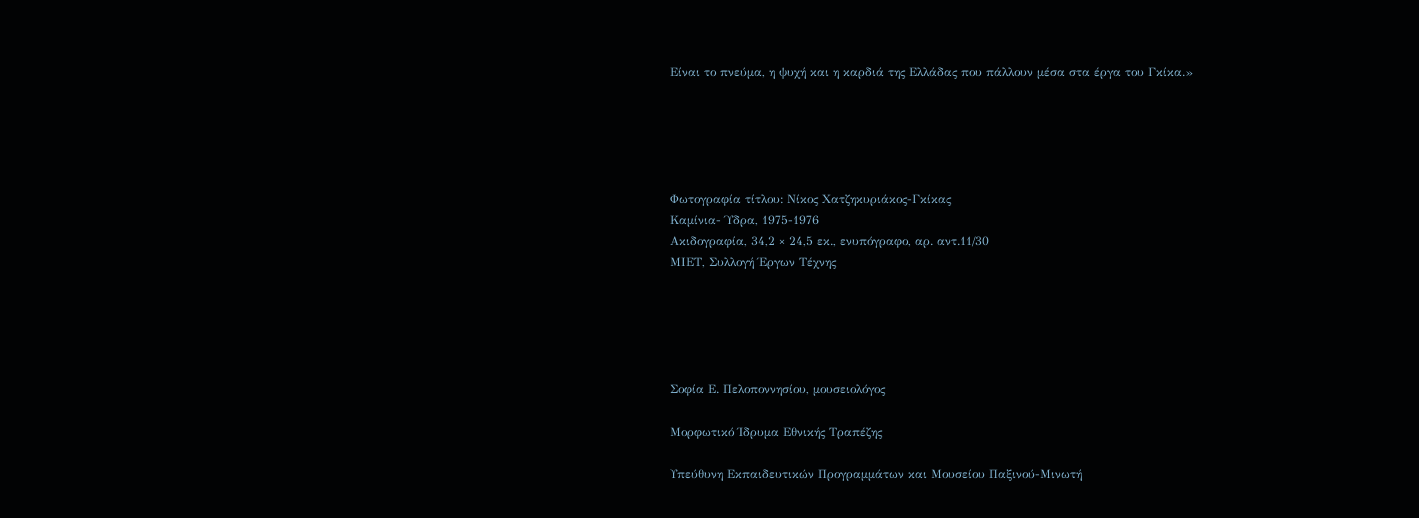Είναι το πνεύμα, η ψυχή και η καρδιά της Ελλάδας που πάλλουν μέσα στα έργα του Γκίκα.»





Φωτογραφία τίτλου: Νίκος Χατζηκυριάκος-Γκίκας
Καμίνια- Ύδρα, 1975-1976
Ακιδογραφία, 34,2 × 24,5 εκ., ενυπόγραφο, αρ. αντ.11/30
ΜΙΕΤ, Συλλογή Έργων Τέχνης





Σοφία Ε. Πελοποννησίου, μουσειολόγος

Μορφωτικό Ίδρυμα Εθνικής Τραπέζης

Υπεύθυνη Εκπαιδευτικών Προγραμμάτων και Μουσείου Παξινού-Μινωτή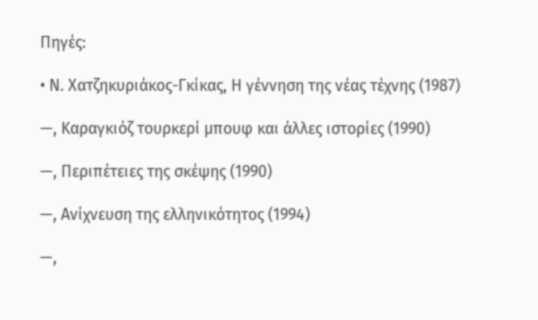Πηγές:

• Ν. Χατζηκυριάκος-Γκίκας, Η γέννηση της νέας τέχνης (1987)

—, Καραγκιόζ τουρκερί μπουφ και άλλες ιστορίες (1990)

—, Περιπέτειες της σκέψης (1990)

—, Ανίχνευση της ελληνικότητος (1994)

—,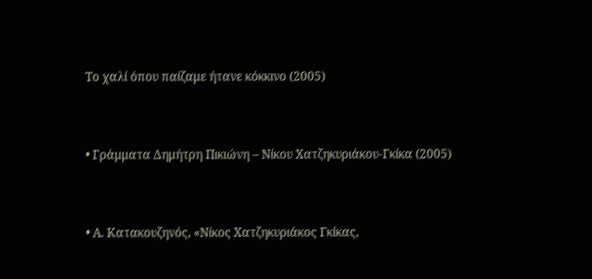Το χαλί όπου παίζαμε ήτανε κόκκινο (2005)



• Γράμματα Δημήτρη Πικιώνη – Νίκου Χατζηκυριάκου-Γκίκα (2005)



• Α. Κατακουζηνός, «Νίκος Χατζηκυριάκος Γκίκας,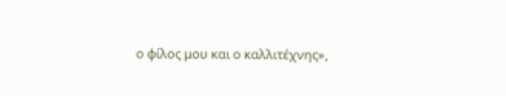ο φίλος μου και ο καλλιτέχνης»,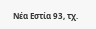Νέα Εστία 93, τχ.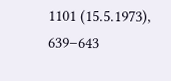1101 (15.5.1973), 639–643